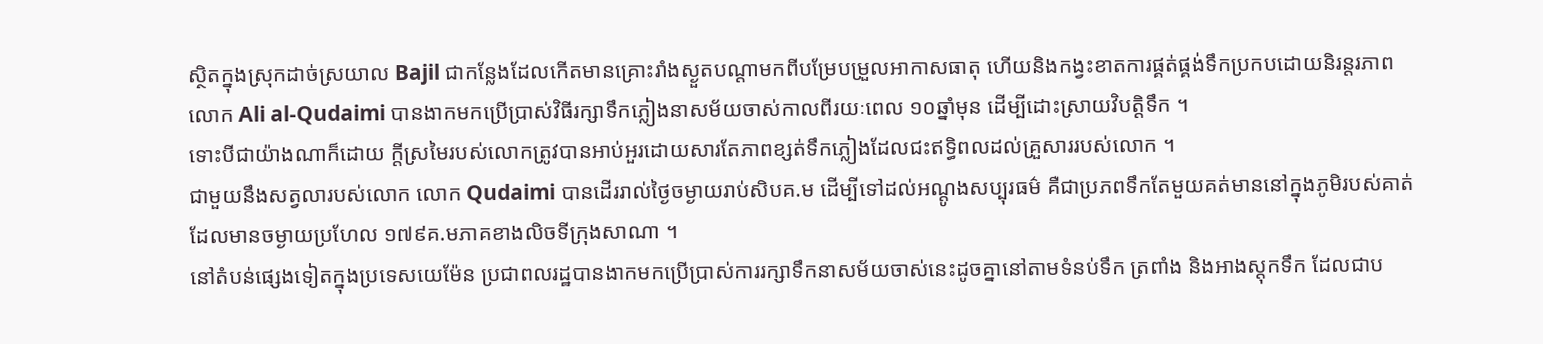ស្ថិតក្នុងស្រុកដាច់ស្រយាល Bajil ជាកន្លែងដែលកើតមានគ្រោះរាំងស្ងួតបណ្តាមកពីបម្រែបម្រួលអាកាសធាតុ ហើយនិងកង្វះខាតការផ្គត់ផ្គង់ទឹកប្រកបដោយនិរន្តរភាព លោក Ali al-Qudaimi បានងាកមកប្រើប្រាស់វិធីរក្សាទឹកភ្លៀងនាសម័យចាស់កាលពីរយៈពេល ១០ឆ្នាំមុន ដើម្បីដោះស្រាយវិបត្តិទឹក ។
ទោះបីជាយ៉ាងណាក៏ដោយ ក្តីស្រមៃរបស់លោកត្រូវបានអាប់អួរដោយសារតែភាពខ្សត់ទឹកភ្លៀងដែលជះឥទ្ធិពលដល់គ្រួសាររបស់លោក ។
ជាមួយនឹងសត្វលារបស់លោក លោក Qudaimi បានដើររាល់ថ្ងៃចម្ងាយរាប់សិបគ.ម ដើម្បីទៅដល់អណ្តូងសប្បុរធម៌ គឺជាប្រភពទឹកតែមួយគត់មាននៅក្នុងភូមិរបស់គាត់ ដែលមានចម្ងាយប្រហែល ១៧៩គ.មភាគខាងលិចទីក្រុងសាណា ។
នៅតំបន់ផ្សេងទៀតក្នុងប្រទេសយេម៉ែន ប្រជាពលរដ្ឋបានងាកមកប្រើប្រាស់ការរក្សាទឹកនាសម័យចាស់នេះដូចគ្នានៅតាមទំនប់ទឹក ត្រពាំង និងអាងស្តុកទឹក ដែលជាប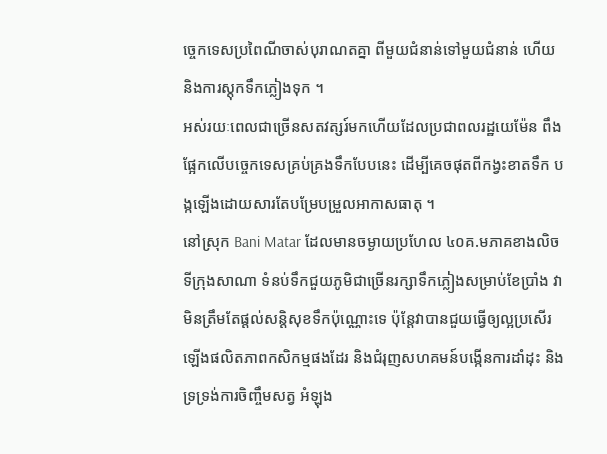ច្ចេកទេសប្រពៃណីចាស់បុរាណតគ្នា ពីមួយជំនាន់ទៅមួយជំនាន់ ហើយនិងការស្តុកទឹកភ្លៀងទុក ។
អស់រយៈពេលជាច្រើនសតវត្សរ៍មកហើយដែលប្រជាពលរដ្ឋយេម៉ែន ពឹងផ្អែកលើបច្ចេកទេសគ្រប់គ្រងទឹកបែបនេះ ដើម្បីគេចផុតពីកង្វះខាតទឹក បង្កឡើងដោយសារតែបម្រែបម្រួលអាកាសធាតុ ។
នៅស្រុក Bani Matar ដែលមានចម្ងាយប្រហែល ៤០គ.មភាគខាងលិចទីក្រុងសាណា ទំនប់ទឹកជួយភូមិជាច្រើនរក្សាទឹកភ្លៀងសម្រាប់ខែប្រាំង វាមិនត្រឹមតែផ្តល់សន្តិសុខទឹកប៉ុណ្ណោះទេ ប៉ុន្តែវាបានជួយធ្វើឲ្យល្អប្រសើរឡើងផលិតភាពកសិកម្មផងដែរ និងជំរុញសហគមន៍បង្កើនការដាំដុះ និងទ្រទ្រង់ការចិញ្ចឹមសត្វ អំឡុង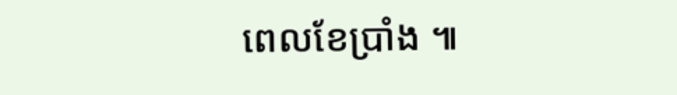ពេលខែប្រាំង ៕